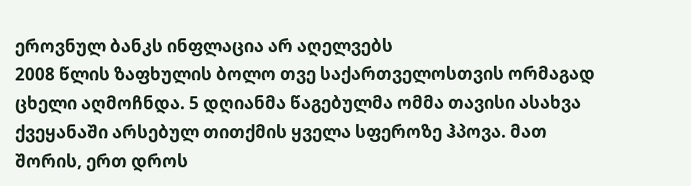ეროვნულ ბანკს ინფლაცია არ აღელვებს
2008 წლის ზაფხულის ბოლო თვე საქართველოსთვის ორმაგად ცხელი აღმოჩნდა. 5 დღიანმა წაგებულმა ომმა თავისი ასახვა ქვეყანაში არსებულ თითქმის ყველა სფეროზე ჰპოვა. მათ შორის, ერთ დროს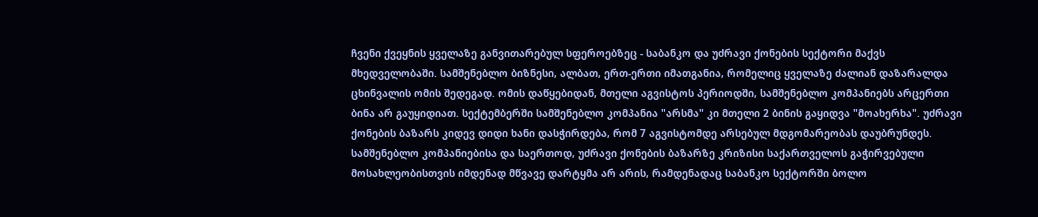ჩვენი ქვეყნის ყველაზე განვითარებულ სფეროებზეც - საბანკო და უძრავი ქონების სექტორი მაქვს მხედველობაში. სამშენებლო ბიზნესი, ალბათ, ერთ-ერთი იმათგანია, რომელიც ყველაზე ძალიან დაზარალდა ცხინვალის ომის შედეგად. ომის დაწყებიდან, მთელი აგვისტოს პერიოდში, სამშენებლო კომპანიებს არცერთი ბინა არ გაუყიდიათ. სექტემბერში სამშენებლო კომპანია "არსმა" კი მთელი 2 ბინის გაყიდვა "მოახერხა". უძრავი ქონების ბაზარს კიდევ დიდი ხანი დასჭირდება, რომ 7 აგვისტომდე არსებულ მდგომარეობას დაუბრუნდეს.
სამშენებლო კომპანიებისა და საერთოდ, უძრავი ქონების ბაზარზე კრიზისი საქართველოს გაჭირვებული მოსახლეობისთვის იმდენად მწვავე დარტყმა არ არის, რამდენადაც საბანკო სექტორში ბოლო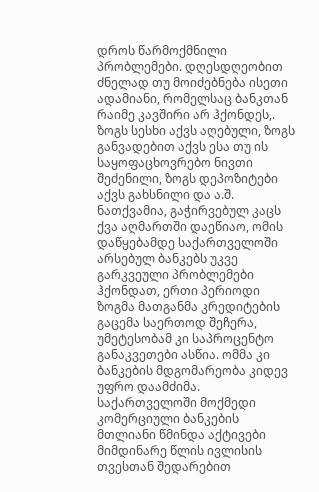დროს წარმოქმნილი პრობლემები. დღესდღეობით ძნელად თუ მოიძებნება ისეთი ადამიანი, რომელსაც ბანკთან რაიმე კავშირი არ ჰქონდეს,. ზოგს სესხი აქვს აღებული, ზოგს განვადებით აქვს ესა თუ ის საყოფაცხოვრებო ნივთი შეძენილი, ზოგს დეპოზიტები აქვს გახსნილი და ა.შ. ნათქვამია, გაჭირვებულ კაცს ქვა აღმართში დაეწიაო, ომის დაწყებამდე საქართველოში არსებულ ბანკებს უკვე გარკვეული პრობლემები ჰქონდათ, ერთი პერიოდი ზოგმა მათგანმა კრედიტების გაცემა საერთოდ შეჩერა, უმეტესობამ კი საპროცენტო განაკვეთები ასწია. ომმა კი ბანკების მდგომარეობა კიდევ უფრო დაამძიმა. საქართველოში მოქმედი კომერციული ბანკების მთლიანი წმინდა აქტივები მიმდინარე წლის ივლისის თვესთან შედარებით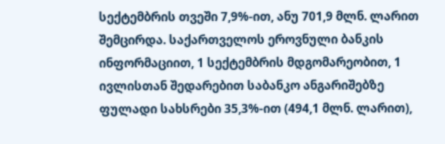სექტემბრის თვეში 7,9%-ით, ანუ 701,9 მლნ. ლარით შემცირდა. საქართველოს ეროვნული ბანკის ინფორმაციით, 1 სექტემბრის მდგომარეობით, 1 ივლისთან შედარებით საბანკო ანგარიშებზე ფულადი სახსრები 35,3%-ით (494,1 მლნ. ლარით),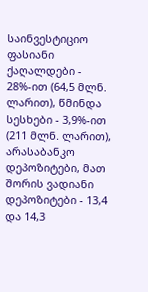საინვესტიციო ფასიანი ქაღალდები - 28%-ით (64,5 მლნ. ლარით), წმინდა სესხები - 3,9%-ით (211 მლნ. ლარით), არასაბანკო დეპოზიტები, მათ შორის ვადიანი დეპოზიტები - 13,4 და 14,3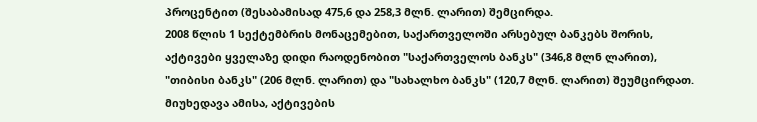პროცენტით (შესაბამისად 475,6 და 258,3 მლნ. ლარით) შემცირდა.
2008 წლის 1 სექტემბრის მონაცემებით, საქართველოში არსებულ ბანკებს შორის, აქტივები ყველაზე დიდი რაოდენობით "საქართველოს ბანკს" (346,8 მლნ ლარით), "თიბისი ბანკს" (206 მლნ. ლარით) და "სახალხო ბანკს" (120,7 მლნ. ლარით) შეუმცირდათ. მიუხედავა ამისა, აქტივების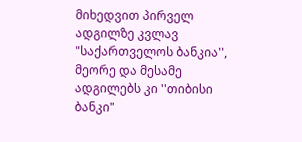მიხედვით პირველ ადგილზე კვლავ "საქართველოს ბანკია'', მეორე და მესამე ადგილებს კი ''თიბისი ბანკი"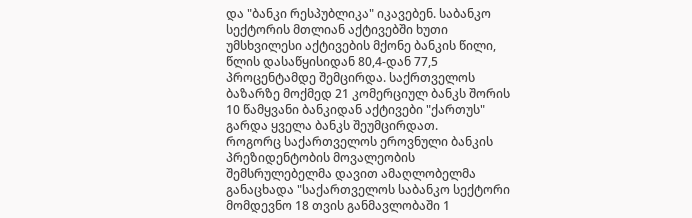და "ბანკი რესპუბლიკა" იკავებენ. საბანკო სექტორის მთლიან აქტივებში ხუთი უმსხვილესი აქტივების მქონე ბანკის წილი, წლის დასაწყისიდან 80,4-დან 77,5 პროცენტამდე შემცირდა. საქრთველოს ბაზარზე მოქმედ 21 კომერციულ ბანკს შორის 10 წამყვანი ბანკიდან აქტივები "ქართუს" გარდა ყველა ბანკს შეუმცირდათ.
როგორც საქართველოს ეროვნული ბანკის პრეზიდენტობის მოვალეობის შემსრულებელმა დავით ამაღლობელმა განაცხადა "საქართველოს საბანკო სექტორი მომდევნო 18 თვის განმავლობაში 1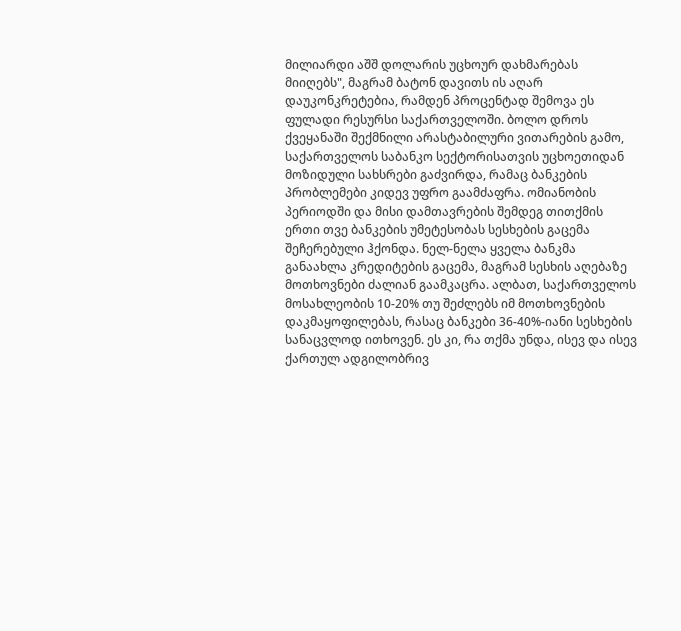მილიარდი აშშ დოლარის უცხოურ დახმარებას მიიღებს", მაგრამ ბატონ დავითს ის აღარ დაუკონკრეტებია, რამდენ პროცენტად შემოვა ეს ფულადი რესურსი საქართველოში. ბოლო დროს ქვეყანაში შექმნილი არასტაბილური ვითარების გამო, საქართველოს საბანკო სექტორისათვის უცხოეთიდან მოზიდული სახსრები გაძვირდა, რამაც ბანკების პრობლემები კიდევ უფრო გაამძაფრა. ომიანობის პერიოდში და მისი დამთავრების შემდეგ თითქმის ერთი თვე ბანკების უმეტესობას სესხების გაცემა შეჩერებული ჰქონდა. ნელ-ნელა ყველა ბანკმა განაახლა კრედიტების გაცემა, მაგრამ სესხის აღებაზე მოთხოვნები ძალიან გაამკაცრა. ალბათ, საქართველოს მოსახლეობის 10-20% თუ შეძლებს იმ მოთხოვნების დაკმაყოფილებას, რასაც ბანკები 36-40%-იანი სესხების სანაცვლოდ ითხოვენ. ეს კი, რა თქმა უნდა, ისევ და ისევ ქართულ ადგილობრივ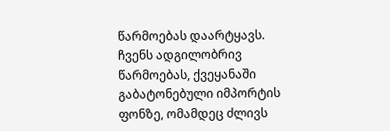წარმოებას დაარტყავს. ჩვენს ადგილობრივ წარმოებას, ქვეყანაში გაბატონებული იმპორტის ფონზე, ომამდეც ძლივს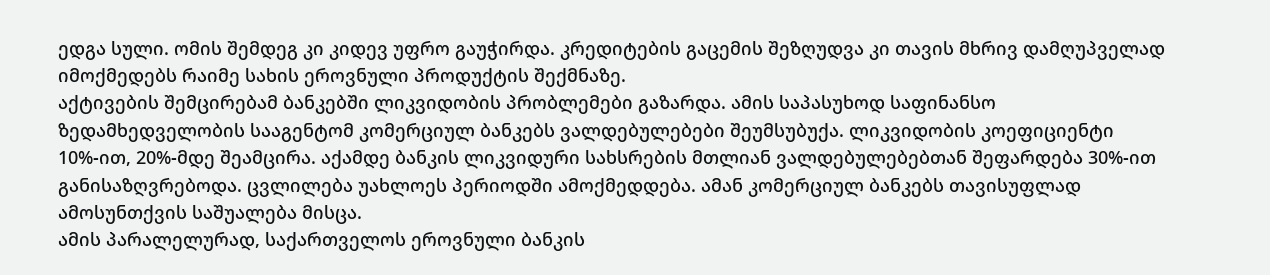ედგა სული. ომის შემდეგ კი კიდევ უფრო გაუჭირდა. კრედიტების გაცემის შეზღუდვა კი თავის მხრივ დამღუპველად იმოქმედებს რაიმე სახის ეროვნული პროდუქტის შექმნაზე.
აქტივების შემცირებამ ბანკებში ლიკვიდობის პრობლემები გაზარდა. ამის საპასუხოდ საფინანსო ზედამხედველობის სააგენტომ კომერციულ ბანკებს ვალდებულებები შეუმსუბუქა. ლიკვიდობის კოეფიციენტი 10%-ით, 20%-მდე შეამცირა. აქამდე ბანკის ლიკვიდური სახსრების მთლიან ვალდებულებებთან შეფარდება 30%-ით განისაზღვრებოდა. ცვლილება უახლოეს პერიოდში ამოქმედდება. ამან კომერციულ ბანკებს თავისუფლად ამოსუნთქვის საშუალება მისცა.
ამის პარალელურად, საქართველოს ეროვნული ბანკის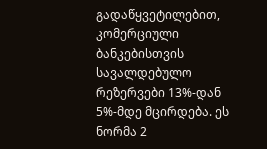გადაწყვეტილებით, კომერციული ბანკებისთვის სავალდებულო რეზერვები 13%-დან 5%-მდე მცირდება. ეს ნორმა 2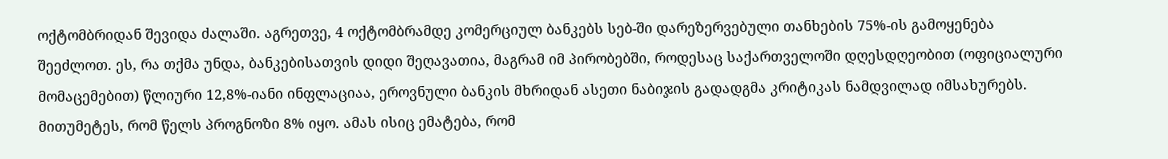ოქტომბრიდან შევიდა ძალაში. აგრეთვე, 4 ოქტომბრამდე კომერციულ ბანკებს სებ-ში დარეზერვებული თანხების 75%-ის გამოყენება შეეძლოთ. ეს, რა თქმა უნდა, ბანკებისათვის დიდი შეღავათია, მაგრამ იმ პირობებში, როდესაც საქართველოში დღესდღეობით (ოფიციალური მომაცემებით) წლიური 12,8%-იანი ინფლაციაა, ეროვნული ბანკის მხრიდან ასეთი ნაბიჯის გადადგმა კრიტიკას ნამდვილად იმსახურებს. მითუმეტეს, რომ წელს პროგნოზი 8% იყო. ამას ისიც ემატება, რომ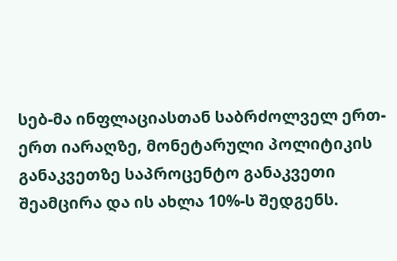სებ-მა ინფლაციასთან საბრძოლველ ერთ-ერთ იარაღზე, მონეტარული პოლიტიკის განაკვეთზე საპროცენტო განაკვეთი შეამცირა და ის ახლა 10%-ს შედგენს.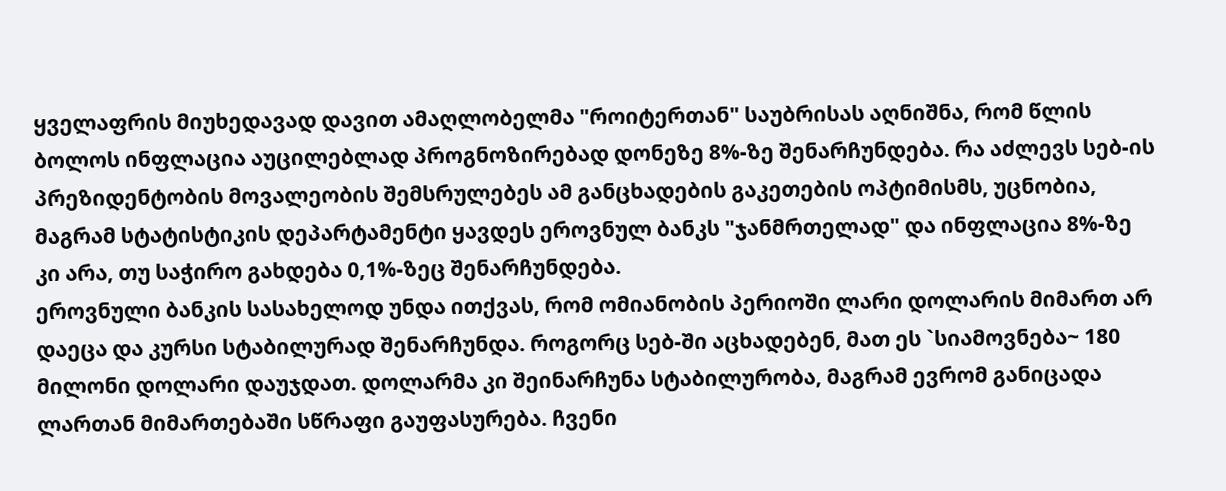ყველაფრის მიუხედავად დავით ამაღლობელმა "როიტერთან" საუბრისას აღნიშნა, რომ წლის ბოლოს ინფლაცია აუცილებლად პროგნოზირებად დონეზე 8%-ზე შენარჩუნდება. რა აძლევს სებ-ის პრეზიდენტობის მოვალეობის შემსრულებეს ამ განცხადების გაკეთების ოპტიმისმს, უცნობია, მაგრამ სტატისტიკის დეპარტამენტი ყავდეს ეროვნულ ბანკს "ჯანმრთელად" და ინფლაცია 8%-ზე კი არა, თუ საჭირო გახდება 0,1%-ზეც შენარჩუნდება.
ეროვნული ბანკის სასახელოდ უნდა ითქვას, რომ ომიანობის პერიოში ლარი დოლარის მიმართ არ დაეცა და კურსი სტაბილურად შენარჩუნდა. როგორც სებ-ში აცხადებენ, მათ ეს `სიამოვნება~ 180 მილონი დოლარი დაუჯდათ. დოლარმა კი შეინარჩუნა სტაბილურობა, მაგრამ ევრომ განიცადა ლართან მიმართებაში სწრაფი გაუფასურება. ჩვენი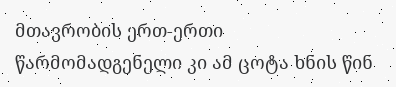მთავრობის ერთ-ერთი წარმომადგენელი კი ამ ცოტა ხნის წინ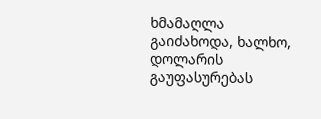ხმამაღლა გაიძახოდა, ხალხო, დოლარის გაუფასურებას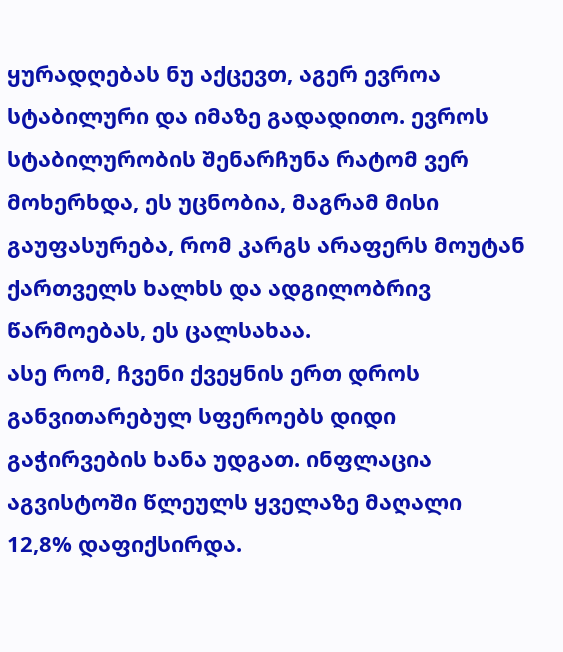ყურადღებას ნუ აქცევთ, აგერ ევროა სტაბილური და იმაზე გადადითო. ევროს სტაბილურობის შენარჩუნა რატომ ვერ მოხერხდა, ეს უცნობია, მაგრამ მისი გაუფასურება, რომ კარგს არაფერს მოუტან ქართველს ხალხს და ადგილობრივ წარმოებას, ეს ცალსახაა.
ასე რომ, ჩვენი ქვეყნის ერთ დროს განვითარებულ სფეროებს დიდი გაჭირვების ხანა უდგათ. ინფლაცია აგვისტოში წლეულს ყველაზე მაღალი 12,8% დაფიქსირდა.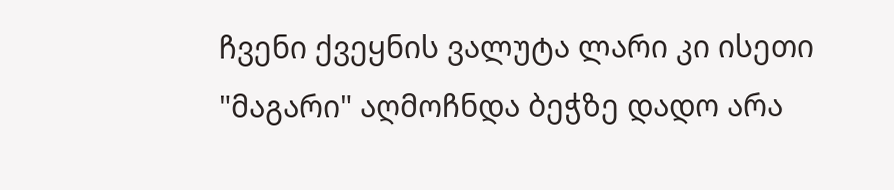ჩვენი ქვეყნის ვალუტა ლარი კი ისეთი "მაგარი" აღმოჩნდა ბეჭზე დადო არა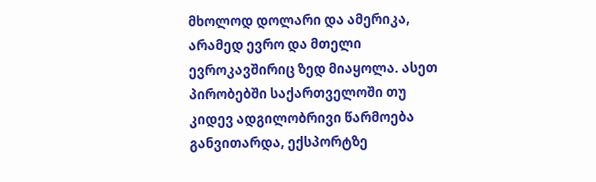მხოლოდ დოლარი და ამერიკა, არამედ ევრო და მთელი ევროკავშირიც ზედ მიაყოლა. ასეთ პირობებში საქართველოში თუ კიდევ ადგილობრივი წარმოება განვითარდა, ექსპორტზე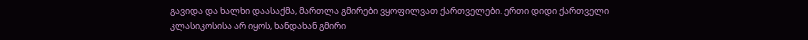გავიდა და ხალხი დაასაქმა, მართლა გმირები ვყოფილვათ ქართველები. ერთი დიდი ქართველი კლასიკოსისა არ იყოს, ხანდახან გმირი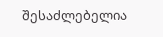შესაძლებელია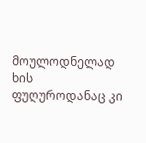მოულოდნელად ხის ფუღუროდანაც კი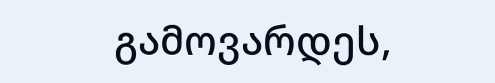გამოვარდეს,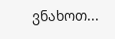ვნახოთ...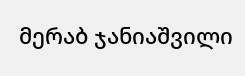მერაბ ჯანიაშვილი